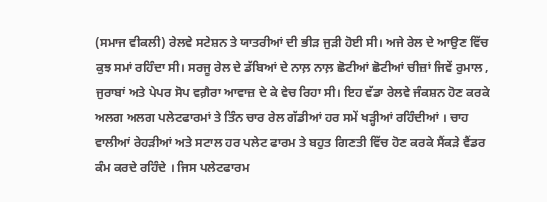(ਸਮਾਜ ਵੀਕਲੀ) ਰੇਲਵੇ ਸਟੇਸ਼ਨ ਤੇ ਯਾਤਰੀਆਂ ਦੀ ਭੀੜ ਜੁੜੀ ਹੋਈ ਸੀ। ਅਜੇ ਰੇਲ ਦੇ ਆਉਣ ਵਿੱਚ ਕੁਝ ਸਮਾਂ ਰਹਿੰਦਾ ਸੀ। ਸਰਜੂ ਰੇਲ ਦੇ ਡੱਬਿਆਂ ਦੇ ਨਾਲ਼ ਨਾਲ਼ ਛੋਟੀਆਂ ਛੋਟੀਆਂ ਚੀਜ਼ਾਂ ਜਿਵੇਂ ਰੁਮਾਲ , ਜੁਰਾਬਾਂ ਅਤੇ ਪੇਪਰ ਸੋਪ ਵਗ਼ੈਰਾ ਆਵਾਜ਼ ਦੇ ਕੇ ਵੇਚ ਰਿਹਾ ਸੀ। ਇਹ ਵੱਡਾ ਰੇਲਵੇ ਜੰਕਸ਼ਨ ਹੋਣ ਕਰਕੇ ਅਲਗ ਅਲਗ ਪਲੇਟਫਾਰਮਾਂ ਤੇ ਤਿੰਨ ਚਾਰ ਰੇਲ ਗੱਡੀਆਂ ਹਰ ਸਮੇਂ ਖੜ੍ਹੀਆਂ ਰਹਿੰਦੀਆਂ । ਚਾਹ ਵਾਲੀਆਂ ਰੇਹੜੀਆਂ ਅਤੇ ਸਟਾਲ ਹਰ ਪਲੇਟ ਫਾਰਮ ਤੇ ਬਹੁਤ ਗਿਣਤੀ ਵਿੱਚ ਹੋਣ ਕਰਕੇ ਸੈਂਕੜੇ ਵੈਂਡਰ ਕੰਮ ਕਰਦੇ ਰਹਿੰਦੇ । ਜਿਸ ਪਲੇਟਫਾਰਮ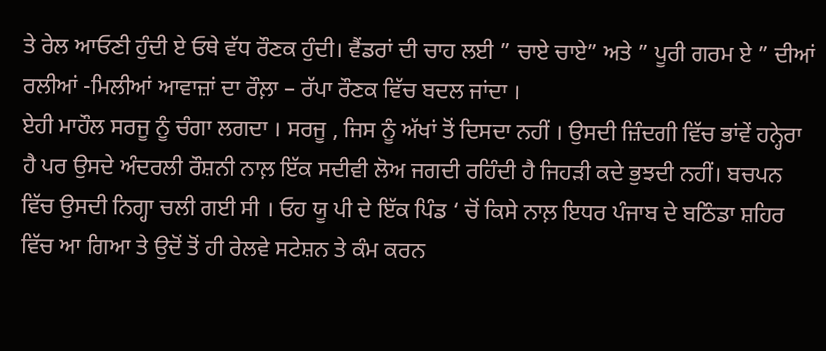ਤੇ ਰੇਲ ਆਓਣੀ ਹੁੰਦੀ ਏ ਓਥੇ ਵੱਧ ਰੌਣਕ ਹੁੰਦੀ। ਵੈਂਡਰਾਂ ਦੀ ਚਾਹ ਲਈ ” ਚਾਏ ਚਾਏ” ਅਤੇ ” ਪੂਰੀ ਗਰਮ ਏ ” ਦੀਆਂ ਰਲੀਆਂ -ਮਿਲੀਆਂ ਆਵਾਜ਼ਾਂ ਦਾ ਰੌਲ਼ਾ – ਰੱਪਾ ਰੌਣਕ ਵਿੱਚ ਬਦਲ ਜਾਂਦਾ ।
ਏਹੀ ਮਾਹੌਲ ਸਰਜੂ ਨੂੰ ਚੰਗਾ ਲਗਦਾ । ਸਰਜੂ , ਜਿਸ ਨੂੰ ਅੱਖਾਂ ਤੋਂ ਦਿਸਦਾ ਨਹੀਂ । ਉਸਦੀ ਜ਼ਿੰਦਗੀ ਵਿੱਚ ਭਾਂਵੇਂ ਹਨ੍ਹੇਰਾ ਹੈ ਪਰ ਉਸਦੇ ਅੰਦਰਲੀ ਰੌਸ਼ਨੀ ਨਾਲ਼ ਇੱਕ ਸਦੀਵੀ ਲੋਅ ਜਗਦੀ ਰਹਿੰਦੀ ਹੈ ਜਿਹੜੀ ਕਦੇ ਭੁਝਦੀ ਨਹੀਂ। ਬਚਪਨ ਵਿੱਚ ਉਸਦੀ ਨਿਗ੍ਹਾ ਚਲੀ ਗਈ ਸੀ । ਓਹ ਯੂ ਪੀ ਦੇ ਇੱਕ ਪਿੰਡ ‘ ਚੋਂ ਕਿਸੇ ਨਾਲ਼ ਇਧਰ ਪੰਜਾਬ ਦੇ ਬਠਿੰਡਾ ਸ਼ਹਿਰ ਵਿੱਚ ਆ ਗਿਆ ਤੇ ਉਦੋਂ ਤੋਂ ਹੀ ਰੇਲਵੇ ਸਟੇਸ਼ਨ ਤੇ ਕੰਮ ਕਰਨ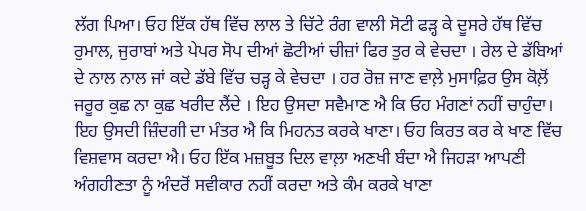ਲੱਗ ਪਿਆ। ਓਹ ਇੱਕ ਹੱਥ ਵਿੱਚ ਲਾਲ ਤੇ ਚਿੱਟੇ ਰੰਗ ਵਾਲੀ ਸੋਟੀ ਫੜ੍ਹ ਕੇ ਦੂਸਰੇ ਹੱਥ ਵਿੱਚ ਰੁਮਾਲ, ਜੁਰਾਬਾਂ ਅਤੇ ਪੇਪਰ ਸੋਪ ਦੀਆਂ ਛੋਟੀਆਂ ਚੀਜ਼ਾਂ ਫਿਰ ਤੁਰ ਕੇ ਵੇਚਦਾ । ਰੇਲ ਦੇ ਡੱਬਿਆਂ ਦੇ ਨਾਲ ਨਾਲ ਜਾਂ ਕਦੇ ਡੱਬੇ ਵਿੱਚ ਚੜ੍ਹ ਕੇ ਵੇਚਦਾ । ਹਰ ਰੋਜ਼ ਜਾਣ ਵਾਲ਼ੇ ਮੁਸਾਫ਼ਿਰ ਉਸ ਕੋਲ਼ੋਂ ਜਰੂਰ ਕੁਛ ਨਾ ਕੁਛ ਖਰੀਦ ਲੈਂਦੇ । ਇਹ ਉਸਦਾ ਸਵੈਮਾਣ ਐ ਕਿ ਓਹ ਮੰਗਣਾਂ ਨਹੀਂ ਚਾਹੁੰਦਾ। ਇਹ ਉਸਦੀ ਜ਼ਿੰਦਗੀ ਦਾ ਮੰਤਰ ਐ ਕਿ ਮਿਹਨਤ ਕਰਕੇ ਖਾਣਾ। ਓਹ ਕਿਰਤ ਕਰ ਕੇ ਖਾਣ ਵਿੱਚ ਵਿਸ਼ਵਾਸ ਕਰਦਾ ਐ। ਓਹ ਇੱਕ ਮਜ਼ਬੂਤ ਦਿਲ ਵਾਲ਼ਾ ਅਣਖੀ ਬੰਦਾ ਐ ਜਿਹੜਾ ਆਪਣੀ ਅੰਗਹੀਣਤਾ ਨੂੰ ਅੰਦਰੋਂ ਸਵੀਕਾਰ ਨਹੀਂ ਕਰਦਾ ਅਤੇ ਕੰਮ ਕਰਕੇ ਖਾਣਾ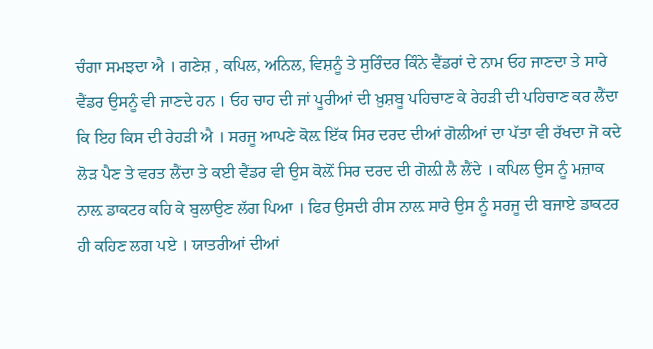ਚੰਗਾ ਸਮਝਦਾ ਐ । ਗਣੇਸ਼ , ਕਪਿਲ, ਅਨਿਲ, ਵਿਸ਼ਨੂੰ ਤੇ ਸੁਰਿੰਦਰ ਕਿੰਨੇ ਵੈਂਡਰਾਂ ਦੇ ਨਾਮ ਓਹ ਜਾਣਦਾ ਤੇ ਸਾਰੇ ਵੈਂਡਰ ਉਸਨੂੰ ਵੀ ਜਾਣਦੇ ਹਨ । ਓਹ ਚਾਹ ਦੀ ਜਾਂ ਪੂਰੀਆਂ ਦੀ ਖ਼ੁਸ਼ਬੂ ਪਹਿਚਾਣ ਕੇ ਰੇਹੜੀ ਦੀ ਪਹਿਚਾਣ ਕਰ ਲੈਂਦਾ ਕਿ ਇਹ ਕਿਸ ਦੀ ਰੇਹੜੀ ਐ । ਸਰਜੂ ਆਪਣੇ ਕੋਲ਼ ਇੱਕ ਸਿਰ ਦਰਦ ਦੀਆਂ ਗੋਲੀਆਂ ਦਾ ਪੱਤਾ ਵੀ ਰੱਖਦਾ ਜੋ ਕਦੇ ਲੋੜ ਪੈਣ ਤੇ ਵਰਤ ਲੈਂਦਾ ਤੇ ਕਈ ਵੈਂਡਰ ਵੀ ਉਸ ਕੋਲ਼ੋਂ ਸਿਰ ਦਰਦ ਦੀ ਗੋਲ਼ੀ ਲੈ ਲੈਂਦੇ । ਕਪਿਲ ਉਸ ਨੂੰ ਮਜ਼ਾਕ ਨਾਲ਼ ਡਾਕਟਰ ਕਹਿ ਕੇ ਬੁਲਾਉਣ ਲੱਗ ਪਿਆ । ਫਿਰ ਉਸਦੀ ਰੀਸ ਨਾਲ਼ ਸਾਰੇ ਉਸ ਨੂੰ ਸਰਜੂ ਦੀ ਬਜਾਏ ਡਾਕਟਰ ਹੀ ਕਹਿਣ ਲਗ ਪਏ । ਯਾਤਰੀਆਂ ਦੀਆਂ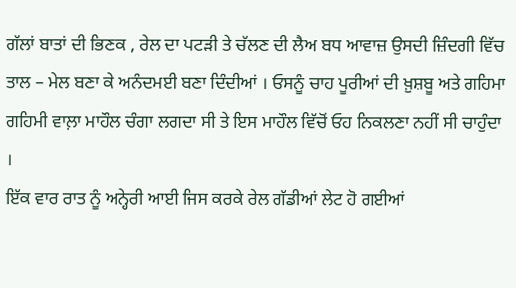ਗੱਲਾਂ ਬਾਤਾਂ ਦੀ ਭਿਣਕ , ਰੇਲ ਦਾ ਪਟੜੀ ਤੇ ਚੱਲਣ ਦੀ ਲੈਅ ਬਧ ਆਵਾਜ਼ ਉਸਦੀ ਜ਼ਿੰਦਗੀ ਵਿੱਚ ਤਾਲ – ਮੇਲ ਬਣਾ ਕੇ ਅਨੰਦਮਈ ਬਣਾ ਦਿੰਦੀਆਂ । ਓਸਨੂੰ ਚਾਹ ਪੂਰੀਆਂ ਦੀ ਖ਼ੁਸ਼ਬੂ ਅਤੇ ਗਹਿਮਾ ਗਹਿਮੀ ਵਾਲ਼ਾ ਮਾਹੌਲ ਚੰਗਾ ਲਗਦਾ ਸੀ ਤੇ ਇਸ ਮਾਹੌਲ ਵਿੱਚੋਂ ਓਹ ਨਿਕਲਣਾ ਨਹੀਂ ਸੀ ਚਾਹੁੰਦਾ ।
ਇੱਕ ਵਾਰ ਰਾਤ ਨੂੰ ਅਨ੍ਹੇਰੀ ਆਈ ਜਿਸ ਕਰਕੇ ਰੇਲ ਗੱਡੀਆਂ ਲੇਟ ਹੋ ਗਈਆਂ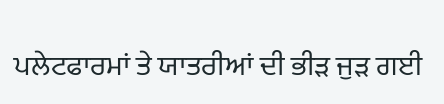ਪਲੇਟਫਾਰਮਾਂ ਤੇ ਯਾਤਰੀਆਂ ਦੀ ਭੀੜ ਜੁੜ ਗਈ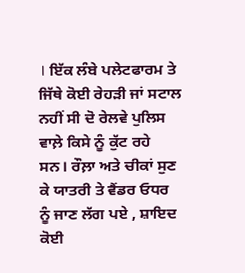। ਇੱਕ ਲੰਬੇ ਪਲੇਟਫਾਰਮ ਤੇ ਜਿੱਥੇ ਕੋਈ ਰੇਹੜੀ ਜਾਂ ਸਟਾਲ ਨਹੀਂ ਸੀ ਦੋ ਰੇਲਵੇ ਪੁਲਿਸ ਵਾਲ਼ੇ ਕਿਸੇ ਨੂੰ ਕੁੱਟ ਰਹੇ ਸਨ। ਰੌਲ਼ਾ ਅਤੇ ਚੀਕਾਂ ਸੁਣ ਕੇ ਯਾਤਰੀ ਤੇ ਵੈਂਡਰ ਓਧਰ ਨੂੰ ਜਾਣ ਲੱਗ ਪਏ , ਸ਼ਾਇਦ ਕੋਈ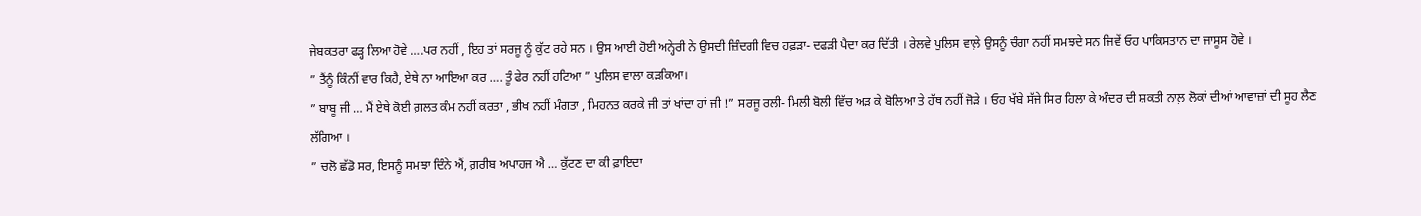ਜੇਬਕਤਰਾ ਫੜ੍ਹ ਲਿਆ ਹੋਵੇ ….ਪਰ ਨਹੀਂ , ਇਹ ਤਾਂ ਸਰਜੂ ਨੂੰ ਕੁੱਟ ਰਹੇ ਸਨ । ਉਸ ਆਈ ਹੋਈ ਅਨ੍ਹੇਰੀ ਨੇ ਉਸਦੀ ਜ਼ਿੰਦਗੀ ਵਿਚ ਹਫ਼ੜਾ- ਦਫੜੀ ਪੈਦਾ ਕਰ ਦਿੱਤੀ । ਰੇਲਵੇ ਪੁਲਿਸ ਵਾਲ਼ੇ ਉਸਨੂੰ ਚੰਗਾ ਨਹੀਂ ਸਮਝਦੇ ਸਨ ਜਿਵੇਂ ਓਹ ਪਾਕਿਸਤਾਨ ਦਾ ਜਾਸੂਸ ਹੋਵੇ ।
” ਤੈਂਨੂੰ ਕਿੰਨੀਂ ਵਾਰ ਕਿਹੈ, ਏਥੇ ਨਾ ਆਇਆ ਕਰ …. ਤੂੰ ਫੇਰ ਨਹੀਂ ਹਟਿਆ ” ਪੁਲਿਸ ਵਾਲਾ ਕੜਕਿਆ।
” ਬਾਬੂ ਜੀ … ਮੈਂ ਏਥੇ ਕੋਈ ਗ਼ਲਤ ਕੰਮ ਨਹੀਂ ਕਰਤਾ , ਭੀਖ ਨਹੀਂ ਮੰਗਤਾ , ਮਿਹਨਤ ਕਰਕੇ ਜੀ ਤਾਂ ਖਾਂਦਾ ਹਾਂ ਜੀ !” ਸਰਜੂ ਰਲੀ- ਮਿਲੀ ਬੋਲੀ ਵਿੱਚ ਅੜ ਕੇ ਬੋਲਿਆ ਤੇ ਹੱਥ ਨਹੀਂ ਜੋੜੇ । ਓਹ ਖੱਬੇ ਸੱਜੇ ਸਿਰ ਹਿਲਾ ਕੇ ਅੰਦਰ ਦੀ ਸ਼ਕਤੀ ਨਾਲ਼ ਲੋਕਾਂ ਦੀਆਂ ਆਵਾਜ਼ਾਂ ਦੀ ਸੂਹ ਲੈਣ ਲੱਗਿਆ ।
” ਚਲੋ ਛੱਡੋ ਸਰ, ਇਸਨੂੰ ਸਮਝਾ ਦਿੰਨੇ ਐਂ, ਗ਼ਰੀਬ ਅਪਾਹਜ ਐ … ਕੁੱਟਣ ਦਾ ਕੀ ਫ਼ਾਇਦਾ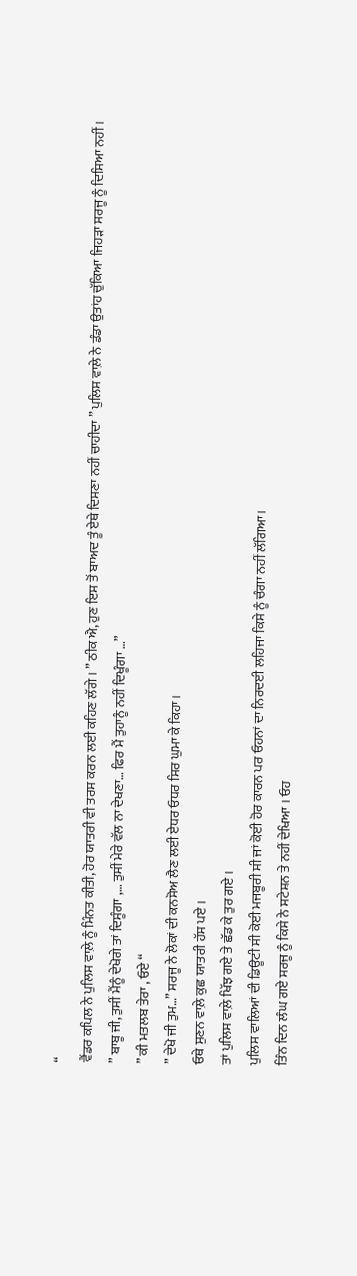“
ਵੈਂਡਰ ਕਪਿਲ ਨੇ ਪੁਲਿਸ ਵਾਲ਼ੇ ਨੂੰ ਮਿੰਨਤ ਕੀਤੀ, ਹੋਰ ਯਾਤਰੀ ਵੀ ਤਰਸ ਕਰਨ ਲਈ ਕਹਿਣ ਲੱਗੇ । ” ਠੀਕ ਐ, ਹੁਣ ਇਸ ਤੋਂ ਬਾਅਦ ਤੂੰ ਏਥੇ ਦਿਸਣਾ ਨਹੀਂ ਚਾਹੀਦਾ ” ਪੁਲਿਸ ਵਾਲ਼ੇ ਨੇ ਡੰਡਾ ਉਤਾਂਹ ਚੁੱਕਿਆ ਜਿਹੜਾ ਸਰਜੂ ਨੂੰ ਦਿਸਿਆ ਨਹੀਂ ।
” ਬਾਬੂ ਜੀ, ਤੁਸੀਂ ਮੈਂਨੂੰ ਦੇਖੋਗੇ ਤਾਂ ਦਿਸੂੰਗਾ ,… ਤੁਸੀਂ ਮੇਰੇ ਵੱਲ ਨਾ ਦੇਖਣਾ… ਫਿਰ ਮੈਂ ਤੁਹਾਨੂੰ ਨਹੀਂ ਦਿਖੂੰਗਾ …”
” ਕੀ ਮਤਲਬ ਤੇਰਾ , ਓਏ “
” ਦੇਖੋ ਜੀ ਤੁਮ…” ਸਰਜੂ ਨੇ ਲੋਕਾਂ ਦੀ ਕਨਸੋਅ ਲੈਣ ਲਈ ਏਧਰ ਓਧਰ ਸਿਰ ਘੁਮਾ ਕੇ ਕਿਹਾ ।
ਓਥੇ ਸੁਣਨ ਵਾਲ਼ੇ ਕੁਛ ਯਾਤਰੀ ਹੱਸ ਪਏ ।
ਤਾਂ ਪੁਲਿਸ ਵਾਲ਼ੇ ਖਿੱਝ ਗਏ ਤੇ ਛੱਡ ਕੇ ਤੁਰ ਗਏ ।
ਪੁਲਿਸ ਵਾਲਿਆਂ ਦੀ ਡਿਊਟੀ ਸੀ ਕੋਈ ਮਜਬੂਰੀ ਸੀ ਜਾਂ ਕੋਈ ਹੋਰ ਕਾਰਨ ਪਰ ਓਹਨਾਂ ਦਾ ਨਿਰਦਈ ਲਹਿਜਾ ਕਿਸੇ ਨੂੰ ਚੰਗਾ ਨਹੀਂ ਲੱਗਿਆ।
ਤਿੰਨ ਦਿਨ ਲੰਘ ਗਏ ਸਰਜੂ ਨੂੰ ਕਿਸੇ ਨੇ ਸਟੇਸ਼ਨ ਤੇ ਨਹੀਂ ਦੇਖਿਆ । ਓਹ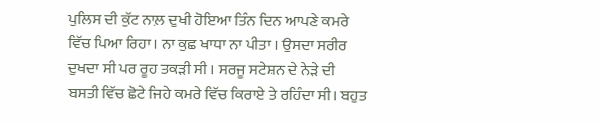ਪੁਲਿਸ ਦੀ ਕੁੱਟ ਨਾਲ਼ ਦੁਖੀ ਹੋਇਆ ਤਿੰਨ ਦਿਨ ਆਪਣੇ ਕਮਰੇ ਵਿੱਚ ਪਿਆ ਰਿਹਾ। ਨਾ ਕੁਛ ਖਾਧਾ ਨਾ ਪੀਤਾ । ਉਸਦਾ ਸਰੀਰ ਦੁਖਦਾ ਸੀ ਪਰ ਰੂਹ ਤਕੜੀ ਸੀ । ਸਰਜੂ ਸਟੇਸ਼ਨ ਦੇ ਨੇੜੇ ਦੀ ਬਸਤੀ ਵਿੱਚ ਛੋਟੇ ਜਿਹੇ ਕਮਰੇ ਵਿੱਚ ਕਿਰਾਏ ਤੇ ਰਹਿੰਦਾ ਸੀ। ਬਹੁਤ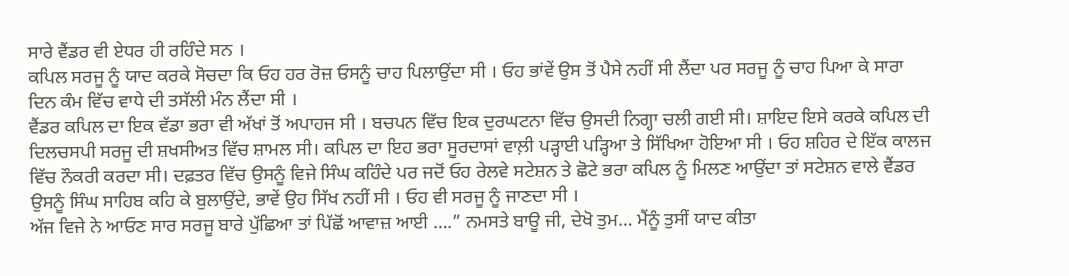ਸਾਰੇ ਵੈਂਡਰ ਵੀ ਏਧਰ ਹੀ ਰਹਿੰਦੇ ਸਨ ।
ਕਪਿਲ ਸਰਜੂ ਨੂੰ ਯਾਦ ਕਰਕੇ ਸੋਚਦਾ ਕਿ ਓਹ ਹਰ ਰੋਜ਼ ਓਸਨੂੰ ਚਾਹ ਪਿਲਾਉਂਦਾ ਸੀ । ਓਹ ਭਾਂਵੇਂ ਉਸ ਤੋਂ ਪੈਸੇ ਨਹੀਂ ਸੀ ਲੈਂਦਾ ਪਰ ਸਰਜੂ ਨੂੰ ਚਾਹ ਪਿਆ ਕੇ ਸਾਰਾ ਦਿਨ ਕੰਮ ਵਿੱਚ ਵਾਧੇ ਦੀ ਤਸੱਲੀ ਮੰਨ ਲੈਂਦਾ ਸੀ ।
ਵੈਂਡਰ ਕਪਿਲ ਦਾ ਇਕ ਵੱਡਾ ਭਰਾ ਵੀ ਅੱਖਾਂ ਤੋਂ ਅਪਾਹਜ ਸੀ । ਬਚਪਨ ਵਿੱਚ ਇਕ ਦੁਰਘਟਨਾ ਵਿੱਚ ਉਸਦੀ ਨਿਗ੍ਹਾ ਚਲੀ ਗਈ ਸੀ। ਸ਼ਾਇਦ ਇਸੇ ਕਰਕੇ ਕਪਿਲ ਦੀ ਦਿਲਚਸਪੀ ਸਰਜੂ ਦੀ ਸ਼ਖਸੀਅਤ ਵਿੱਚ ਸ਼ਾਮਲ ਸੀ। ਕਪਿਲ ਦਾ ਇਹ ਭਰਾ ਸੂਰਦਾਸਾਂ ਵਾਲ਼ੀ ਪੜ੍ਹਾਈ ਪੜ੍ਹਿਆ ਤੇ ਸਿੱਖਿਆ ਹੋਇਆ ਸੀ । ਓਹ ਸ਼ਹਿਰ ਦੇ ਇੱਕ ਕਾਲਜ ਵਿੱਚ ਨੌਕਰੀ ਕਰਦਾ ਸੀ। ਦਫ਼ਤਰ ਵਿੱਚ ਉਸਨੂੰ ਵਿਜੇ ਸਿੰਘ ਕਹਿੰਦੇ ਪਰ ਜਦੋਂ ਓਹ ਰੇਲਵੇ ਸਟੇਸ਼ਨ ਤੇ ਛੋਟੇ ਭਰਾ ਕਪਿਲ ਨੂੰ ਮਿਲਣ ਆਉਂਦਾ ਤਾਂ ਸਟੇਸ਼ਨ ਵਾਲੇ ਵੈਂਡਰ ਉਸਨੂੰ ਸਿੰਘ ਸਾਹਿਬ ਕਹਿ ਕੇ ਬੁਲਾਉਂਦੇ, ਭਾਵੇਂ ਉਹ ਸਿੱਖ ਨਹੀਂ ਸੀ । ਓਹ ਵੀ ਸਰਜੂ ਨੂੰ ਜਾਣਦਾ ਸੀ ।
ਅੱਜ ਵਿਜੇ ਨੇ ਆਓਣ ਸਾਰ ਸਰਜੂ ਬਾਰੇ ਪੁੱਛਿਆ ਤਾਂ ਪਿੱਛੋਂ ਆਵਾਜ਼ ਆਈ ….” ਨਮਸਤੇ ਬਾਊ ਜੀ, ਦੇਖੋ ਤੁਮ… ਮੈਂਨੂੰ ਤੁਸੀਂ ਯਾਦ ਕੀਤਾ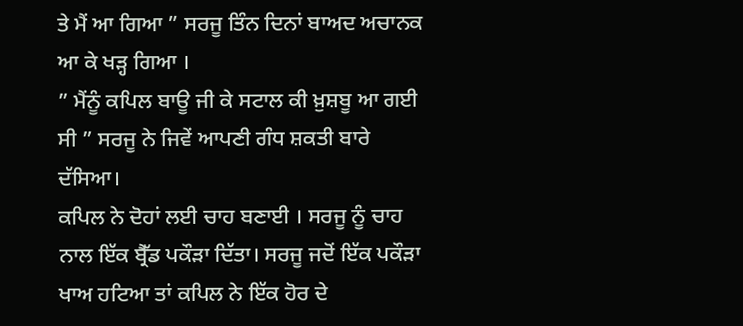ਤੇ ਮੈਂ ਆ ਗਿਆ ” ਸਰਜੂ ਤਿੰਨ ਦਿਨਾਂ ਬਾਅਦ ਅਚਾਨਕ ਆ ਕੇ ਖੜ੍ਹ ਗਿਆ ।
” ਮੈਂਨੂੰ ਕਪਿਲ ਬਾਊ ਜੀ ਕੇ ਸਟਾਲ ਕੀ ਖ਼ੁਸ਼ਬੂ ਆ ਗਈ ਸੀ ” ਸਰਜੂ ਨੇ ਜਿਵੇਂ ਆਪਣੀ ਗੰਧ ਸ਼ਕਤੀ ਬਾਰੇ ਦੱਸਿਆ।
ਕਪਿਲ ਨੇ ਦੋਹਾਂ ਲਈ ਚਾਹ ਬਣਾਈ । ਸਰਜੂ ਨੂੰ ਚਾਹ ਨਾਲ ਇੱਕ ਬ੍ਰੈੱਡ ਪਕੌੜਾ ਦਿੱਤਾ। ਸਰਜੂ ਜਦੋਂ ਇੱਕ ਪਕੌੜਾ ਖਾਅ ਹਟਿਆ ਤਾਂ ਕਪਿਲ ਨੇ ਇੱਕ ਹੋਰ ਦੇ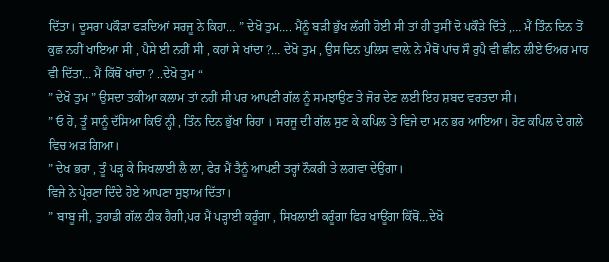ਦਿੱਤਾ। ਦੂਸਰਾ ਪਕੌੜਾ ਫੜਦਿਆਂ ਸਰਜੂ ਨੇ ਕਿਹਾ… ” ਦੇਖੋ ਤੁਮ…. ਮੈਂਨੂੰ ਬੜੀ ਭੁੱਖ ਲੱਗੀ ਹੋਈ ਸੀ ਤਾਂ ਹੀ ਤੁਸੀਂ ਦੋ ਪਕੌੜੇ ਦਿੱਤੇ ,… ਮੈਂ ਤਿੰਨ ਦਿਨ ਤੋਂ ਕੁਛ ਨਹੀਂ ਖਾਇਆ ਸੀ , ਪੈਸੇ ਈ ਨਹੀਂ ਸੀ , ਕਹਾਂ ਸੇ ਖਾਂਦਾ ?… ਦੇਖੋ ਤੁਮ , ਉਸ ਦਿਨ ਪੁਲਿਸ ਵਾਲ਼ੇ ਨੇ ਮੈਥੋਂ ਪਾਂਚ ਸੌ ਰੁਪੈ ਵੀ ਛੀਂਨ ਲੀਏ ਓਅਰ ਮਾਰ ਵੀ ਦਿੱਤਾ… ਮੈਂ ਕਿੱਥੋਂ ਖਾਂਦਾ ? ..ਦੇਖੋ ਤੁਮ “
” ਦੇਖੋ ਤੁਮ ” ਉਸਦਾ ਤਕੀਆ ਕਲਾਮ ਤਾਂ ਨਹੀਂ ਸੀ ਪਰ ਆਪਣੀ ਗੱਲ ਨੂੰ ਸਮਝਾਉਣ ਤੇ ਜੋਰ ਦੇਣ ਲਈ ਇਹ ਸ਼ਬਦ ਵਰਤਦਾ ਸੀ।
” ਓ ਹੋ, ਤੂੰ ਸਾਨੂੰ ਦੱਸਿਆ ਕਿਓਂ ਨ੍ਹੀ , ਤਿੰਨ ਦਿਨ ਭੁੱਖਾ ਰਿਹਾ । ਸਰਜੂ ਦੀ ਗੱਲ ਸੁਣ ਕੇ ਕਪਿਲ ਤੇ ਵਿਜੇ ਦਾ ਮਨ ਭਰ ਆਇਆ। ਰੋਣ ਕਪਿਲ ਦੇ ਗਲੇ ਵਿਚ ਅੜ ਗਿਆ।
” ਦੇਖ ਭਰਾ , ਤੂੰ ਪੜ੍ਹ ਕੇ ਸਿਖਲਾਈ ਲੈ ਲਾ, ਫੇਰ ਮੈਂ ਤੈਨੂੰ ਆਪਣੀ ਤਰ੍ਹਾਂ ਨੌਕਰੀ ਤੇ ਲਗਵਾ ਦੇਉਂਗਾ।
ਵਿਜੇ ਨੇ ਪ੍ਰੇਰਣਾ ਦਿੰਦੇ ਹੋਏ ਆਪਣਾ ਸੁਝਾਅ ਦਿੱਤਾ।
” ਬਾਬੂ ਜੀ, ਤੁਹਾਡੀ ਗੱਲ ਠੀਕ ਹੈਗੀ,ਪਰ ਮੈਂ ਪੜ੍ਹਾਈ ਕਰੂੰਗਾ , ਸਿਖਲਾਈ ਕਰੂੰਗਾ ਫਿਰ ਖਾਊਂਗਾ ਕਿੱਥੋਂ…ਦੇਖੋ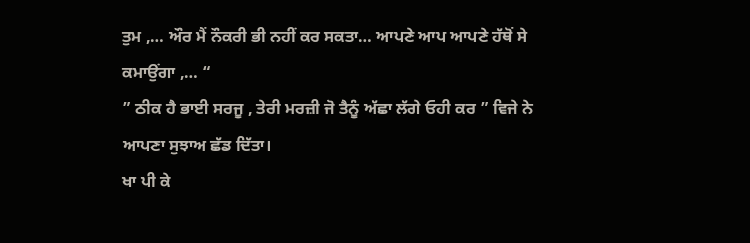ਤੁਮ ,… ਔਰ ਮੈਂ ਨੌਕਰੀ ਭੀ ਨਹੀਂ ਕਰ ਸਕਤਾ… ਆਪਣੇ ਆਪ ਆਪਣੇ ਹੱਥੋਂ ਸੇ ਕਮਾਉਂਗਾ ,… “
” ਠੀਕ ਹੈ ਭਾਈ ਸਰਜੂ , ਤੇਰੀ ਮਰਜ਼ੀ ਜੋ ਤੈਨੂੰ ਅੱਛਾ ਲੱਗੇ ਓਹੀ ਕਰ ” ਵਿਜੇ ਨੇ ਆਪਣਾ ਸੁਝਾਅ ਛੱਡ ਦਿੱਤਾ।
ਖਾ ਪੀ ਕੇ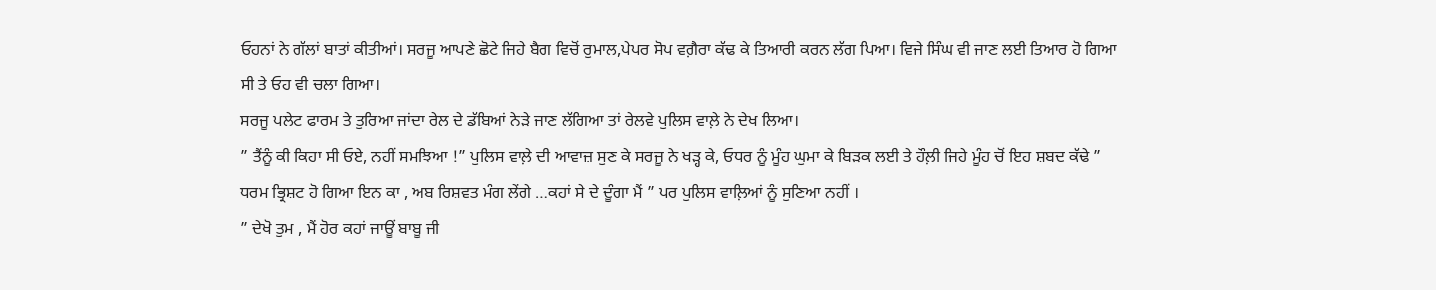ਓਹਨਾਂ ਨੇ ਗੱਲਾਂ ਬਾਤਾਂ ਕੀਤੀਆਂ। ਸਰਜੂ ਆਪਣੇ ਛੋਟੇ ਜਿਹੇ ਬੈਗ ਵਿਚੋਂ ਰੁਮਾਲ,ਪੇਪਰ ਸੋਪ ਵਗ਼ੈਰਾ ਕੱਢ ਕੇ ਤਿਆਰੀ ਕਰਨ ਲੱਗ ਪਿਆ। ਵਿਜੇ ਸਿੰਘ ਵੀ ਜਾਣ ਲਈ ਤਿਆਰ ਹੋ ਗਿਆ ਸੀ ਤੇ ਓਹ ਵੀ ਚਲਾ ਗਿਆ।
ਸਰਜੂ ਪਲੇਟ ਫਾਰਮ ਤੇ ਤੁਰਿਆ ਜਾਂਦਾ ਰੇਲ ਦੇ ਡੱਬਿਆਂ ਨੇੜੇ ਜਾਣ ਲੱਗਿਆ ਤਾਂ ਰੇਲਵੇ ਪੁਲਿਸ ਵਾਲ਼ੇ ਨੇ ਦੇਖ ਲਿਆ।
” ਤੈਂਨੂੰ ਕੀ ਕਿਹਾ ਸੀ ਓਏ, ਨਹੀਂ ਸਮਝਿਆ !” ਪੁਲਿਸ ਵਾਲ਼ੇ ਦੀ ਆਵਾਜ਼ ਸੁਣ ਕੇ ਸਰਜੂ ਨੇ ਖੜ੍ਹ ਕੇ, ਓਧਰ ਨੂੰ ਮੂੰਹ ਘੁਮਾ ਕੇ ਬਿੜਕ ਲਈ ਤੇ ਹੌਲ਼ੀ ਜਿਹੇ ਮੂੰਹ ਚੋਂ ਇਹ ਸ਼ਬਦ ਕੱਢੇ ” ਧਰਮ ਭ੍ਰਿਸ਼ਟ ਹੋ ਗਿਆ ਇਨ ਕਾ , ਅਬ ਰਿਸ਼ਵਤ ਮੰਗ ਲੇਂਗੇ …ਕਹਾਂ ਸੇ ਦੇ ਦੂੰਗਾ ਮੈਂ ” ਪਰ ਪੁਲਿਸ ਵਾਲ਼ਿਆਂ ਨੂੰ ਸੁਣਿਆ ਨਹੀਂ ।
” ਦੇਖੋ ਤੁਮ , ਮੈਂ ਹੋਰ ਕਹਾਂ ਜਾਊਂ ਬਾਬੂ ਜੀ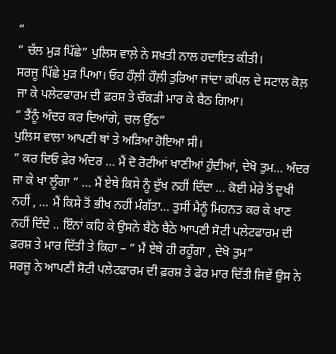“
” ਚੱਲ ਮੁੜ ਪਿੱਛੇ” ਪੁਲਿਸ ਵਾਲ਼ੇ ਨੇ ਸਖ਼ਤੀ ਨਾਲ ਹਦਾਇਤ ਕੀਤੀ।
ਸਰਜੂ ਪਿੱਛੇ ਮੁੜ ਪਿਆ। ਓਹ ਹੌਲ਼ੀ ਹੌਲ਼ੀ ਤੁਰਿਆ ਜਾਂਦਾ ਕਪਿਲ ਦੇ ਸਟਾਲ ਕੋਲ਼ ਜਾ ਕੇ ਪਲੇਟਫਾਰਮ ਦੀ ਫ਼ਰਸ਼ ਤੇ ਚੌਕੜੀ ਮਾਰ ਕੇ ਬੈਠ ਗਿਆ।
” ਤੈਂਨੂੰ ਅੰਦਰ ਕਰ ਦਿਆਂਗੇ, ਚਲ ਉੱਠ”
ਪੁਲਿਸ ਵਾਲਾ ਆਪਣੀ ਥਾਂ ਤੇ ਅੜਿਆ ਹੋਇਆ ਸੀ।
” ਕਰ ਦਿਓ ਫ਼ੇਰ ਅੰਦਰ … ਮੈਂ ਦੋ ਰੋਟੀਆਂ ਖਾਣੀਆਂ ਹੁੰਦੀਆਂ, ਦੇਖੋ ਤੁਮ… ਅੰਦਰ ਜਾ ਕੇ ਖਾ ਲੂੰਗਾ ” … ਮੈਂ ਏਥੇ ਕਿਸੇ ਨੂੰ ਦੁੱਖ ਨਹੀਂ ਦਿੰਦਾ … ਕੋਈ ਮੇਰੇ ਤੋਂ ਦੁਖੀ ਨਹੀਂ , … ਮੈਂ ਕਿਸੇ ਤੋਂ ਭੀਖ ਨਹੀਂ ਮੰਗੱਤਾ… ਤੁਸੀਂ ਮੈਨੂੰ ਮਿਹਨਤ ਕਰ ਕੇ ਖਾਣ ਨਹੀਂ ਦਿੰਦੇ .. ਇੰਨਾਂ ਕਹਿ ਕੇ ਉਸਨੇ ਬੈਠੇ ਬੈਠੇ ਆਪਣੀ ਸੋਟੀ ਪਲੇਟਫਾਰਮ ਦੀ ਫ਼ਰਸ਼ ਤੇ ਮਾਰ ਦਿੱਤੀ ਤੇ ਕਿਹਾ – ” ਮੈਂ ਏਥੇ ਹੀ ਰਹੂੰਗਾ , ਦੇਖੋ ਤੁਮ”
ਸਰਜੂ ਨੇ ਆਪਣੀ ਸੋਟੀ ਪਲੇਟਫਾਰਮ ਦੀ ਫ਼ਰਸ਼ ਤੇ ਫੇਰ ਮਾਰ ਦਿੱਤੀ ਜਿਵੇਂ ਉਸ ਨੇ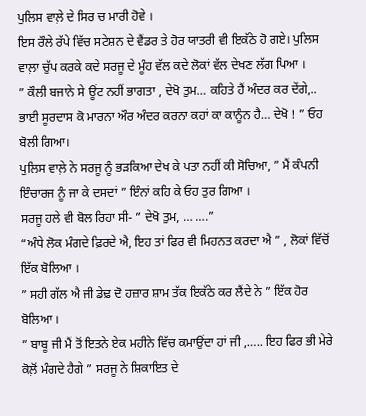ਪੁਲਿਸ ਵਾਲ਼ੇ ਦੇ ਸਿਰ ਚ ਮਾਰੀ ਹੋਵੇ ।
ਇਸ ਰੌਲੇ ਰੱਪੇ ਵਿੱਚ ਸਟੇਸ਼ਨ ਦੇ ਵੈਂਡਰ ਤੇ ਹੋਰ ਯਾਤਰੀ ਵੀ ਇਕੱਠੇ ਹੋ ਗਏ। ਪੁਲਿਸ ਵਾਲ਼ਾ ਚੁੱਪ ਕਰਕੇ ਕਦੇ ਸਰਜੂ ਦੇ ਮੂੰਹ ਵੱਲ ਕਦੇ ਲੋਕਾਂ ਵੱਲ ਦੇਖਣ ਲੱਗ ਪਿਆ ।
” ਕੌਲੀ ਬਜਾਨੇ ਸੇ ਊਂਟ ਨਹੀਂ ਭਾਗਤਾ , ਦੇਖੋ ਤੁਮ… ਕਹਿਤੇ ਹੈਂ ਅੰਦਰ ਕਰ ਦੇਂਗੇ,.. ਭਾਈ ਸੂਰਦਾਸ ਕੋ ਮਾਰਨਾ ਔਰ ਅੰਦਰ ਕਰਨਾ ਕਹਾਂ ਕਾ ਕਾਨੂੰਨ ਹੈ… ਦੇਖੋ ! ” ਓਹ ਬੋਲੀ ਗਿਆ।
ਪੁਲਿਸ ਵਾਲ਼ੇ ਨੇ ਸਰਜੂ ਨੂੰ ਭੜਕਿਆ ਦੇਖ ਕੇ ਪਤਾ ਨਹੀਂ ਕੀ ਸੋਚਿਆ, ” ਮੈਂ ਕੰਪਨੀ ਇੰਚਾਰਜ ਨੂੰ ਜਾ ਕੇ ਦਸਦਾਂ ” ਇੰਨਾਂ ਕਹਿ ਕੇ ਓਹ ਤੁਰ ਗਿਆ ।
ਸਰਜੂ ਹਲੇ ਵੀ ਬੋਲ ਰਿਹਾ ਸੀ- ” ਦੇਖੋ ਤੁਮ, … ….”
“ਅੰਧੇ ਲੋਕ ਮੰਗਦੇ ਫ਼ਿਰਦੇ ਐ, ਇਹ ਤਾਂ ਫਿਰ ਵੀ ਮਿਹਨਤ ਕਰਦਾ ਐ ” , ਲੋਕਾਂ ਵਿੱਚੋਂ ਇੱਕ ਬੋਲਿਆ ।
” ਸਹੀ ਗੱਲ ਐ ਜੀ ਡੇਢ਼ ਦੋ ਹਜ਼ਾਰ ਸ਼ਾਮ ਤੱਕ ਇਕੱਠੇ ਕਰ ਲੈਂਦੇ ਨੇ ” ਇੱਕ ਹੋਰ ਬੋਲਿਆ ।
” ਬਾਬੂ ਜੀ ਮੈਂ ਤੋਂ ਇਤਨੇ ਏਕ ਮਹੀਨੇ ਵਿੱਚ ਕਮਾਉਂਦਾ ਹਾਂ ਜੀ ,….. ਇਹ ਫਿਰ ਭੀ ਮੇਰੇ ਕੋਲ਼ੋਂ ਮੰਗਦੇ ਹੈਗੇ ” ਸਰਜੂ ਨੇ ਸ਼ਿਕਾਇਤ ਦੇ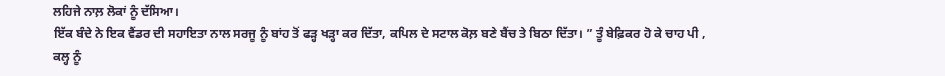ਲਹਿਜੇ ਨਾਲ਼ ਲੋਕਾਂ ਨੂੰ ਦੱਸਿਆ।
ਇੱਕ ਬੰਦੇ ਨੇ ਇਕ ਵੈਂਡਰ ਦੀ ਸਹਾਇਤਾ ਨਾਲ ਸਰਜੂ ਨੂੰ ਬਾਂਹ ਤੋਂ ਫੜ੍ਹ ਖੜ੍ਹਾ ਕਰ ਦਿੱਤਾ, ਕਪਿਲ ਦੇ ਸਟਾਲ ਕੋਲ਼ ਬਣੇ ਬੈਂਚ ਤੇ ਬਿਠਾ ਦਿੱਤਾ। ” ਤੂੰ ਬੇਫ਼ਿਕਰ ਹੋ ਕੇ ਚਾਹ ਪੀ , ਕਲ੍ਹ ਨੂੰ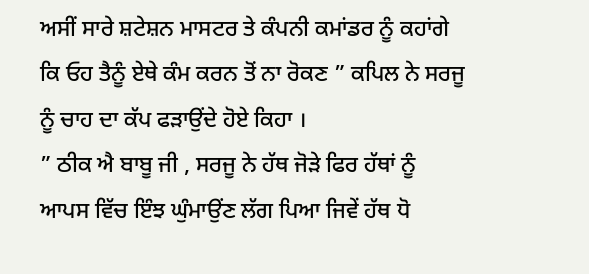ਅਸੀਂ ਸਾਰੇ ਸ਼ਟੇਸ਼ਨ ਮਾਸਟਰ ਤੇ ਕੰਪਨੀ ਕਮਾਂਡਰ ਨੂੰ ਕਹਾਂਗੇ ਕਿ ਓਹ ਤੈਨੂੰ ਏਥੇ ਕੰਮ ਕਰਨ ਤੋਂ ਨਾ ਰੋਕਣ ” ਕਪਿਲ ਨੇ ਸਰਜੂ ਨੂੰ ਚਾਹ ਦਾ ਕੱਪ ਫੜਾਉਂਦੇ ਹੋਏ ਕਿਹਾ ।
” ਠੀਕ ਐ ਬਾਬੂ ਜੀ , ਸਰਜੂ ਨੇ ਹੱਥ ਜੋੜੇ ਫਿਰ ਹੱਥਾਂ ਨੂੰ ਆਪਸ ਵਿੱਚ ਇੰਝ ਘੁੰਮਾਉਂਣ ਲੱਗ ਪਿਆ ਜਿਵੇਂ ਹੱਥ ਧੋ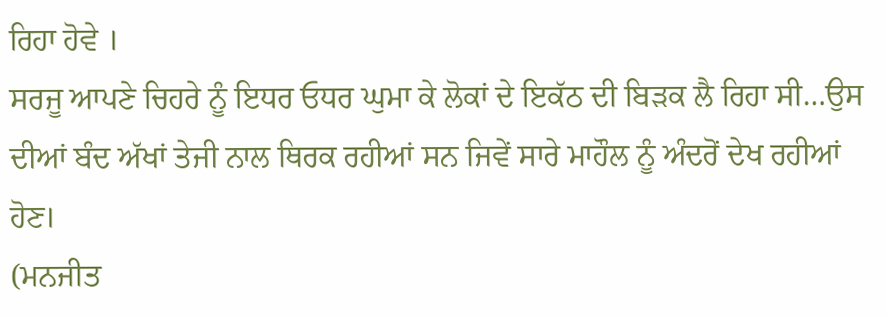ਰਿਹਾ ਹੋਵੇ ।
ਸਰਜੂ ਆਪਣੇ ਚਿਹਰੇ ਨੂੰ ਇਧਰ ਓਧਰ ਘੁਮਾ ਕੇ ਲੋਕਾਂ ਦੇ ਇਕੱਠ ਦੀ ਬਿੜਕ ਲੈ ਰਿਹਾ ਸੀ…ਉਸ ਦੀਆਂ ਬੰਦ ਅੱਖਾਂ ਤੇਜੀ ਨਾਲ ਥਿਰਕ ਰਹੀਆਂ ਸਨ ਜਿਵੇਂ ਸਾਰੇ ਮਾਹੌਲ ਨੂੰ ਅੰਦਰੋਂ ਦੇਖ ਰਹੀਆਂ ਹੋਣ।
(ਮਨਜੀਤ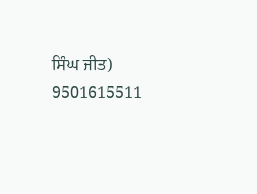ਸਿੰਘ ਜੀਤ)
9501615511